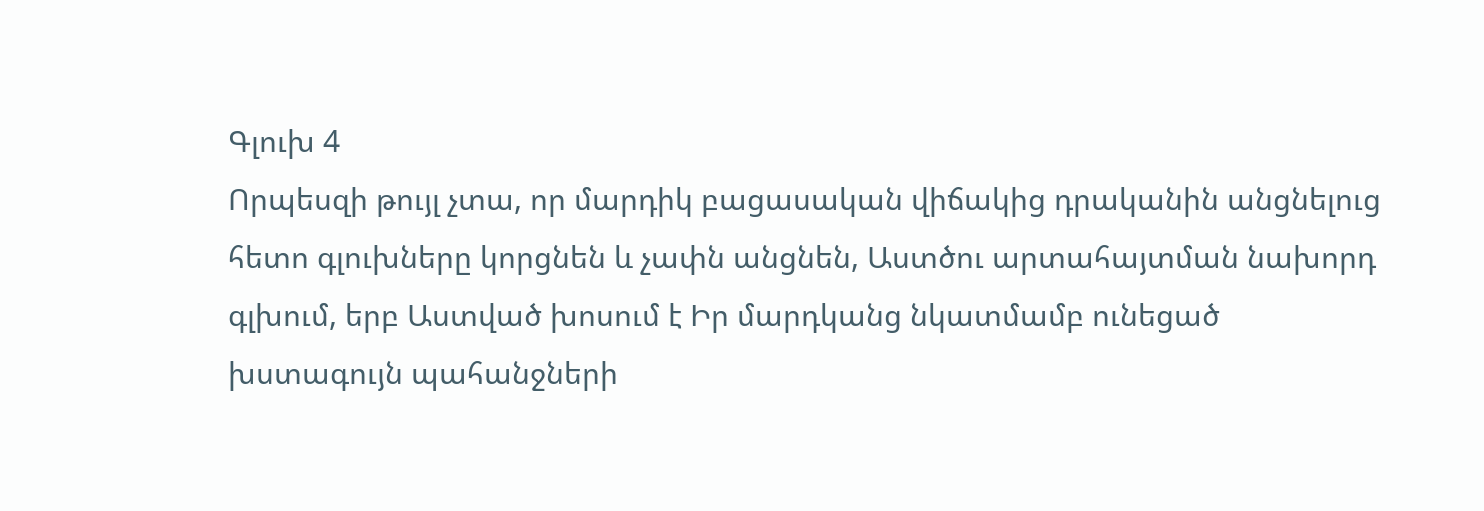Գլուխ 4
Որպեսզի թույլ չտա, որ մարդիկ բացասական վիճակից դրականին անցնելուց հետո գլուխները կորցնեն և չափն անցնեն, Աստծու արտահայտման նախորդ գլխում, երբ Աստված խոսում է Իր մարդկանց նկատմամբ ունեցած խստագույն պահանջների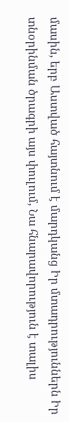մասին, երբ Աստված հայտնում է մարդկանց Իր մտադրություններն Իր տնօրինման ծրագրի այս փուլում, Նա հնարավորություն է տալիս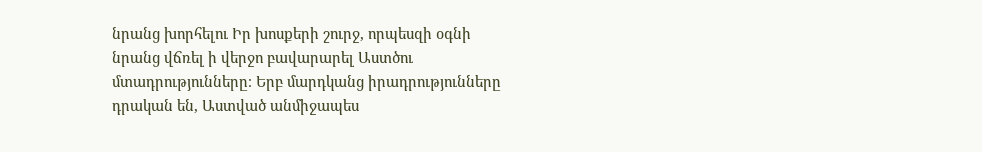նրանց խորհելու Իր խոսքերի շուրջ, որպեսզի օգնի նրանց վճռել ի վերջո բավարարել Աստծու մտադրությունները։ Երբ մարդկանց իրադրությունները դրական են, Աստված անմիջապես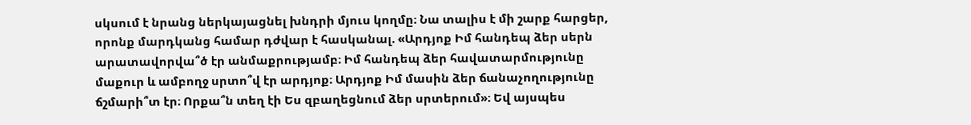սկսում է նրանց ներկայացնել խնդրի մյուս կողմը։ Նա տալիս է մի շարք հարցեր, որոնք մարդկանց համար դժվար է հասկանալ. «Արդյոք Իմ հանդեպ ձեր սերն արատավորվա՞ծ էր անմաքրությամբ։ Իմ հանդեպ ձեր հավատարմությունը մաքուր և ամբողջ սրտո՞վ էր արդյոք։ Արդյոք Իմ մասին ձեր ճանաչողությունը ճշմարի՞տ էր։ Որքա՞ն տեղ էի Ես զբաղեցնում ձեր սրտերում»։ Եվ այսպես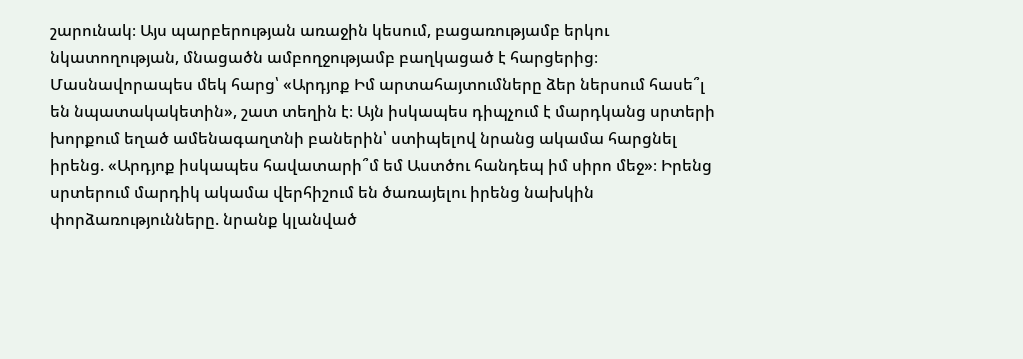շարունակ։ Այս պարբերության առաջին կեսում, բացառությամբ երկու նկատողության, մնացածն ամբողջությամբ բաղկացած է հարցերից։ Մասնավորապես մեկ հարց՝ «Արդյոք Իմ արտահայտումները ձեր ներսում հասե՞լ են նպատակակետին», շատ տեղին է։ Այն իսկապես դիպչում է մարդկանց սրտերի խորքում եղած ամենագաղտնի բաներին՝ ստիպելով նրանց ակամա հարցնել իրենց. «Արդյոք իսկապես հավատարի՞մ եմ Աստծու հանդեպ իմ սիրո մեջ»։ Իրենց սրտերում մարդիկ ակամա վերհիշում են ծառայելու իրենց նախկին փորձառությունները. նրանք կլանված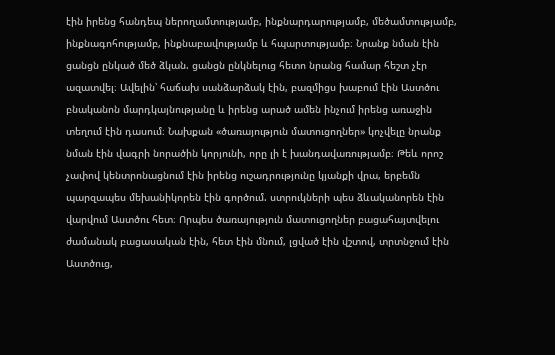էին իրենց հանդեպ ներողամտությամբ, ինքնարդարությամբ, մեծամտությամբ, ինքնագոհությամբ, ինքնաբավությամբ և հպարտությամբ։ Նրանք նման էին ցանցն ընկած մեծ ձկան. ցանցն ընկնելուց հետո նրանց համար հեշտ չէր ազատվել։ Ավելին՝ հաճախ սանձարձակ էին, բազմիցս խաբում էին Աստծու բնականոն մարդկայնությանը և իրենց արած ամեն ինչում իրենց առաջին տեղում էին դասում։ Նախքան «ծառայություն մատուցողներ» կոչվելը նրանք նման էին վագրի նորածին կորյունի, որը լի է խանդավառությամբ։ Թեև որոշ չափով կենտրոնացնում էին իրենց ուշադրությունը կյանքի վրա, երբեմն պարզապես մեխանիկորեն էին գործում. ստրուկների պես ձևականորեն էին վարվում Աստծու հետ։ Որպես ծառայություն մատուցողներ բացահայտվելու ժամանակ բացասական էին, հետ էին մնում, լցված էին վշտով, տրտնջում էին Աստծուց,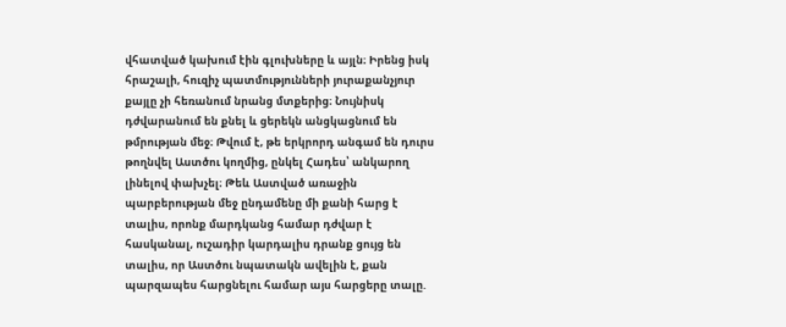վհատված կախում էին գլուխները և այլն։ Իրենց իսկ հրաշալի, հուզիչ պատմությունների յուրաքանչյուր քայլը չի հեռանում նրանց մտքերից։ Նույնիսկ դժվարանում են քնել և ցերեկն անցկացնում են թմրության մեջ։ Թվում է, թե երկրորդ անգամ են դուրս թողնվել Աստծու կողմից, ընկել Հադես՝ անկարող լինելով փախչել։ Թեև Աստված առաջին պարբերության մեջ ընդամենը մի քանի հարց է տալիս, որոնք մարդկանց համար դժվար է հասկանալ, ուշադիր կարդալիս դրանք ցույց են տալիս, որ Աստծու նպատակն ավելին է, քան պարզապես հարցնելու համար այս հարցերը տալը.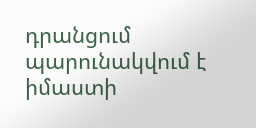դրանցում պարունակվում է իմաստի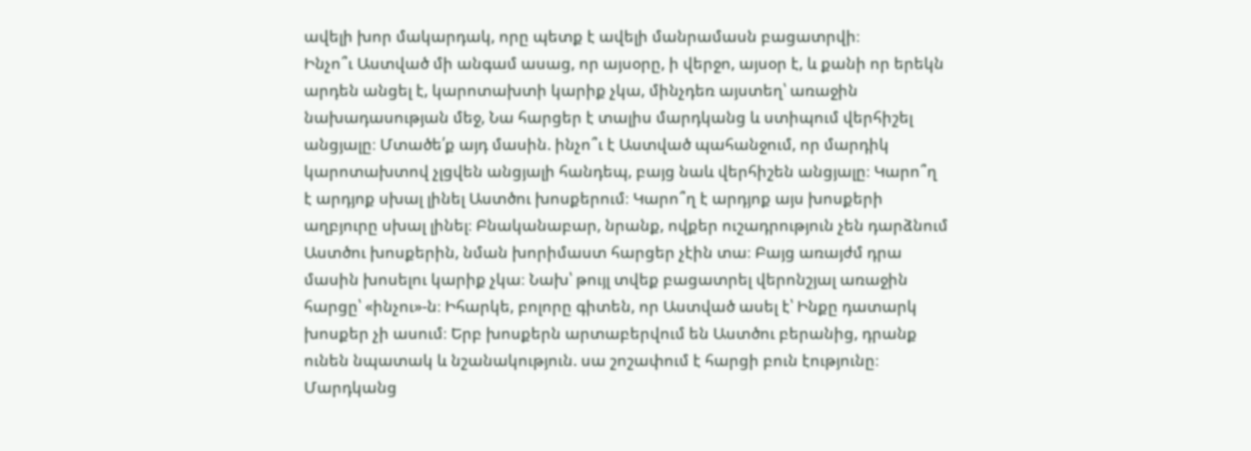ավելի խոր մակարդակ, որը պետք է ավելի մանրամասն բացատրվի։
Ինչո՞ւ Աստված մի անգամ ասաց, որ այսօրը, ի վերջո, այսօր է, և քանի որ երեկն արդեն անցել է, կարոտախտի կարիք չկա, մինչդեռ այստեղ՝ առաջին նախադասության մեջ, Նա հարցեր է տալիս մարդկանց և ստիպում վերհիշել անցյալը։ Մտածե՛ք այդ մասին. ինչո՞ւ է Աստված պահանջում, որ մարդիկ կարոտախտով չլցվեն անցյալի հանդեպ, բայց նաև վերհիշեն անցյալը։ Կարո՞ղ է արդյոք սխալ լինել Աստծու խոսքերում։ Կարո՞ղ է արդյոք այս խոսքերի աղբյուրը սխալ լինել։ Բնականաբար, նրանք, ովքեր ուշադրություն չեն դարձնում Աստծու խոսքերին, նման խորիմաստ հարցեր չէին տա։ Բայց առայժմ դրա մասին խոսելու կարիք չկա։ Նախ՝ թույլ տվեք բացատրել վերոնշյալ առաջին հարցը՝ «ինչու»-ն։ Իհարկե, բոլորը գիտեն, որ Աստված ասել է՝ Ինքը դատարկ խոսքեր չի ասում։ Երբ խոսքերն արտաբերվում են Աստծու բերանից, դրանք ունեն նպատակ և նշանակություն. սա շոշափում է հարցի բուն էությունը։ Մարդկանց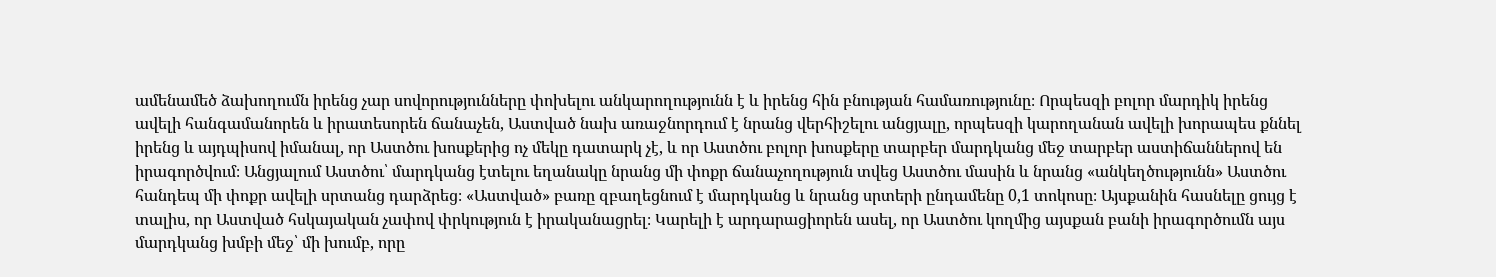ամենամեծ ձախողումն իրենց չար սովորությունները փոխելու անկարողությունն է և իրենց հին բնության համառությունը։ Որպեսզի բոլոր մարդիկ իրենց ավելի հանգամանորեն և իրատեսորեն ճանաչեն, Աստված նախ առաջնորդում է նրանց վերհիշելու անցյալը, որպեսզի կարողանան ավելի խորապես քննել իրենց և այդպիսով իմանալ, որ Աստծու խոսքերից ոչ մեկը դատարկ չէ, և որ Աստծու բոլոր խոսքերը տարբեր մարդկանց մեջ տարբեր աստիճաններով են իրագործվում։ Անցյալում Աստծու՝ մարդկանց էտելու եղանակը նրանց մի փոքր ճանաչողություն տվեց Աստծու մասին և նրանց «անկեղծությունն» Աստծու հանդեպ մի փոքր ավելի սրտանց դարձրեց։ «Աստված» բառը զբաղեցնում է մարդկանց և նրանց սրտերի ընդամենը 0,1 տոկոսը։ Այսքանին հասնելը ցույց է տալիս, որ Աստված հսկայական չափով փրկություն է իրականացրել։ Կարելի է արդարացիորեն ասել, որ Աստծու կողմից այսքան բանի իրագործումն այս մարդկանց խմբի մեջ՝ մի խումբ, որը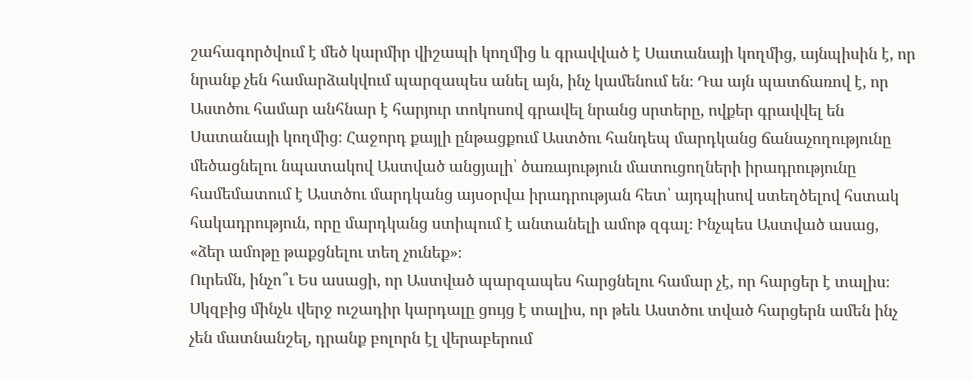շահագործվում է մեծ կարմիր վիշապի կողմից և գրավված է Սատանայի կողմից, այնպիսին է, որ նրանք չեն համարձակվում պարզապես անել այն, ինչ կամենում են։ Դա այն պատճառով է, որ Աստծու համար անհնար է հարյուր տոկոսով գրավել նրանց սրտերը, ովքեր գրավվել են Սատանայի կողմից։ Հաջորդ քայլի ընթացքում Աստծու հանդեպ մարդկանց ճանաչողությունը մեծացնելու նպատակով Աստված անցյալի՝ ծառայություն մատուցողների իրադրությունը համեմատում է Աստծու մարդկանց այսօրվա իրադրության հետ՝ այդպիսով ստեղծելով հստակ հակադրություն, որը մարդկանց ստիպում է անտանելի ամոթ զգալ։ Ինչպես Աստված ասաց, «ձեր ամոթը թաքցնելու տեղ չունեք»։
Ուրեմն, ինչո՞ւ Ես ասացի, որ Աստված պարզապես հարցնելու համար չէ, որ հարցեր է տալիս։ Սկզբից մինչև վերջ ուշադիր կարդալը ցույց է տալիս, որ թեև Աստծու տված հարցերն ամեն ինչ չեն մատնանշել, դրանք բոլորն էլ վերաբերում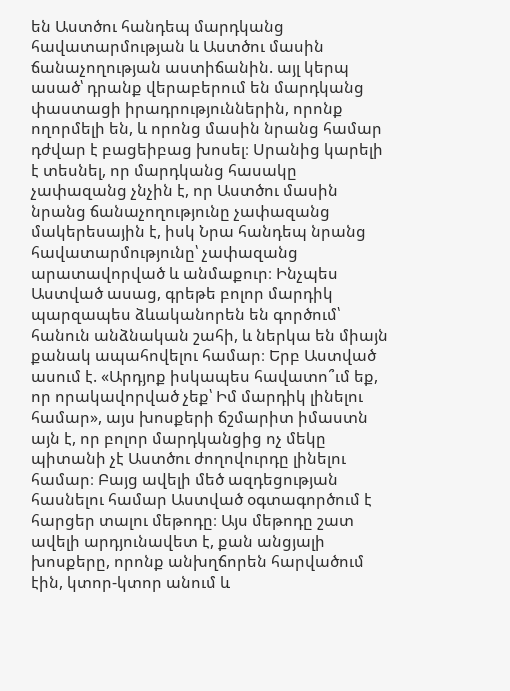են Աստծու հանդեպ մարդկանց հավատարմության և Աստծու մասին ճանաչողության աստիճանին. այլ կերպ ասած՝ դրանք վերաբերում են մարդկանց փաստացի իրադրություններին, որոնք ողորմելի են, և որոնց մասին նրանց համար դժվար է բացեիբաց խոսել։ Սրանից կարելի է տեսնել, որ մարդկանց հասակը չափազանց չնչին է, որ Աստծու մասին նրանց ճանաչողությունը չափազանց մակերեսային է, իսկ Նրա հանդեպ նրանց հավատարմությունը՝ չափազանց արատավորված և անմաքուր։ Ինչպես Աստված ասաց, գրեթե բոլոր մարդիկ պարզապես ձևականորեն են գործում՝ հանուն անձնական շահի, և ներկա են միայն քանակ ապահովելու համար։ Երբ Աստված ասում է. «Արդյոք իսկապես հավատո՞ւմ եք, որ որակավորված չեք՝ Իմ մարդիկ լինելու համար», այս խոսքերի ճշմարիտ իմաստն այն է, որ բոլոր մարդկանցից ոչ մեկը պիտանի չէ Աստծու ժողովուրդը լինելու համար։ Բայց ավելի մեծ ազդեցության հասնելու համար Աստված օգտագործում է հարցեր տալու մեթոդը։ Այս մեթոդը շատ ավելի արդյունավետ է, քան անցյալի խոսքերը, որոնք անխղճորեն հարվածում էին, կտոր-կտոր անում և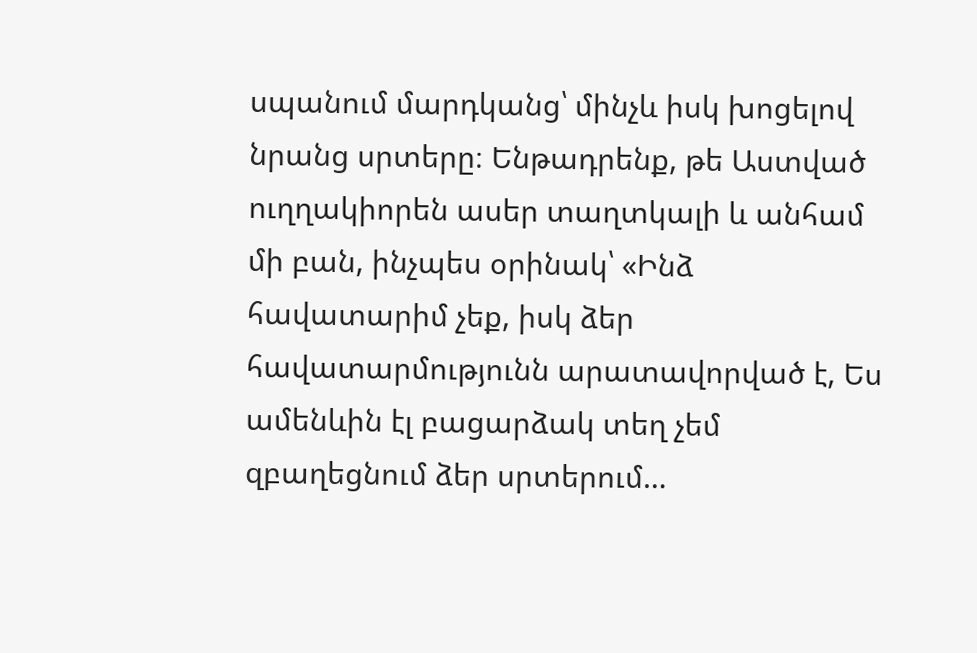սպանում մարդկանց՝ մինչև իսկ խոցելով նրանց սրտերը։ Ենթադրենք, թե Աստված ուղղակիորեն ասեր տաղտկալի և անհամ մի բան, ինչպես օրինակ՝ «Ինձ հավատարիմ չեք, իսկ ձեր հավատարմությունն արատավորված է, Ես ամենևին էլ բացարձակ տեղ չեմ զբաղեցնում ձեր սրտերում…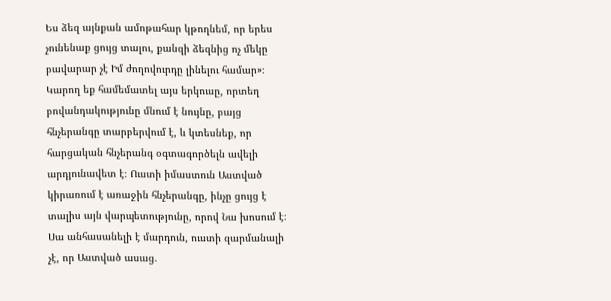Ես ձեզ այնքան ամոթահար կթողնեմ, որ երես չունենաք ցույց տալու, քանզի ձեզնից ոչ մեկը բավարար չէ Իմ ժողովուրդը լինելու համար»։ Կարող եք համեմատել այս երկուսը, որտեղ բովանդակությունը մնում է նույնը, բայց հնչերանգը տարբերվում է, և կտեսնեք, որ հարցական հնչերանգ օգտագործելն ավելի արդյունավետ է։ Ուստի իմաստուն Աստված կիրառում է առաջին հնչերանգը, ինչը ցույց է տալիս այն վարպետությունը, որով Նա խոսում է։ Սա անհասանելի է մարդուն, ուստի զարմանալի չէ, որ Աստված ասաց.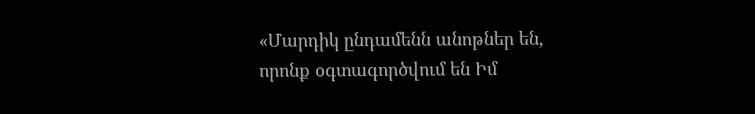«Մարդիկ ընդամենն անոթներ են, որոնք օգտագործվում են Իմ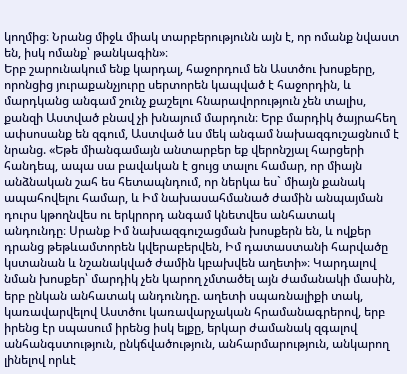կողմից։ Նրանց միջև միակ տարբերությունն այն է, որ ոմանք նվաստ են, իսկ ոմանք՝ թանկագին»։
Երբ շարունակում ենք կարդալ, հաջորդում են Աստծու խոսքերը, որոնցից յուրաքանչյուրը սերտորեն կապված է հաջորդին, և մարդկանց անգամ շունչ քաշելու հնարավորություն չեն տալիս, քանզի Աստված բնավ չի խնայում մարդուն։ Երբ մարդիկ ծայրահեղ ափսոսանք են զգում, Աստված ևս մեկ անգամ նախազգուշացնում է նրանց. «Եթե միանգամայն անտարբեր եք վերոնշյալ հարցերի հանդեպ, ապա սա բավական է ցույց տալու համար, որ միայն անձնական շահ ես հետապնդում, որ ներկա ես` միայն քանակ ապահովելու համար, և Իմ նախասահմանած ժամին անպայման դուրս կթողնվես ու երկրորդ անգամ կնետվես անհատակ անդունդը։ Սրանք Իմ նախազգուշացման խոսքերն են, և ովքեր դրանց թեթևամտորեն կվերաբերվեն, Իմ դատաստանի հարվածը կստանան և նշանակված ժամին կբախվեն աղետի»։ Կարդալով նման խոսքեր՝ մարդիկ չեն կարող չմտածել այն ժամանակի մասին, երբ ընկան անհատակ անդունդը. աղետի սպառնալիքի տակ, կառավարվելով Աստծու կառավարչական հրամանագրերով, երբ իրենց էր սպասում իրենց իսկ ելքը, երկար ժամանակ զգալով անհանգստություն, ընկճվածություն, անհարմարություն, անկարող լինելով որևէ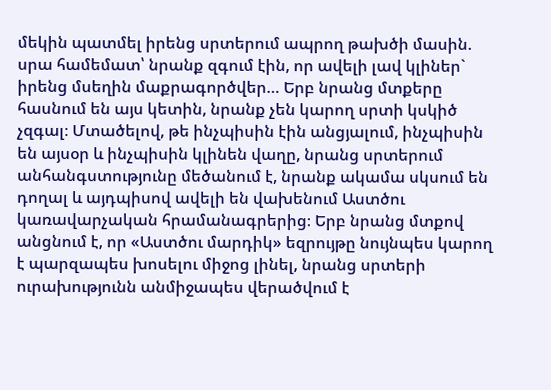մեկին պատմել իրենց սրտերում ապրող թախծի մասին. սրա համեմատ՝ նրանք զգում էին, որ ավելի լավ կլիներ` իրենց մսեղին մաքրագործվեր… Երբ նրանց մտքերը հասնում են այս կետին, նրանք չեն կարող սրտի կսկիծ չզգալ։ Մտածելով, թե ինչպիսին էին անցյալում, ինչպիսին են այսօր և ինչպիսին կլինեն վաղը, նրանց սրտերում անհանգստությունը մեծանում է, նրանք ակամա սկսում են դողալ և այդպիսով ավելի են վախենում Աստծու կառավարչական հրամանագրերից։ Երբ նրանց մտքով անցնում է, որ «Աստծու մարդիկ» եզրույթը նույնպես կարող է պարզապես խոսելու միջոց լինել, նրանց սրտերի ուրախությունն անմիջապես վերածվում է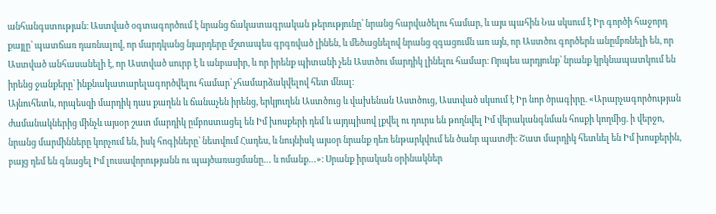անհանգստության։ Աստված օգտագործում է նրանց ճակատագրական թերությունը՝ նրանց հարվածելու համար, և այս պահին Նա սկսում է Իր գործի հաջորդ քայլը՝ պատճառ դառնալով, որ մարդկանց նյարդերը մշտապես գրգռված լինեն, և մեծացնելով նրանց զգացումն առ այն, որ Աստծու գործերն անըմբռնելի են, որ Աստված անհասանելի է, որ Աստված սուրբ է և անբասիր, և որ իրենք պիտանի չեն Աստծու մարդիկ լինելու համար։ Որպես արդյունք՝ նրանք կրկնապատկում են իրենց ջանքերը՝ ինքնակատարելագործվելու համար՝ չհամարձակվելով հետ մնալ։
Այնուհետև, որպեսզի մարդիկ դաս քաղեն և ճանաչեն իրենց, երկյուղեն Աստծուց և վախենան Աստծուց, Աստված սկսում է Իր նոր ծրագիրը. «Արարչագործության ժամանակներից մինչև այսօր շատ մարդիկ ըմբոստացել են Իմ խոսքերի դեմ և այդպիսով լքվել ու դուրս են թողնվել Իմ վերականգնման հոսքի կողմից. ի վերջո, նրանց մարմինները կորչում են, իսկ հոգիները՝ նետվում Հադես, և նույնիսկ այսօր նրանք դեռ ենթարկվում են ծանր պատժի։ Շատ մարդիկ հետևել են Իմ խոսքերին, բայց դեմ են գնացել Իմ լուսավորությանն ու պայծառացմանը… և ոմանք…»։ Սրանք իրական օրինակներ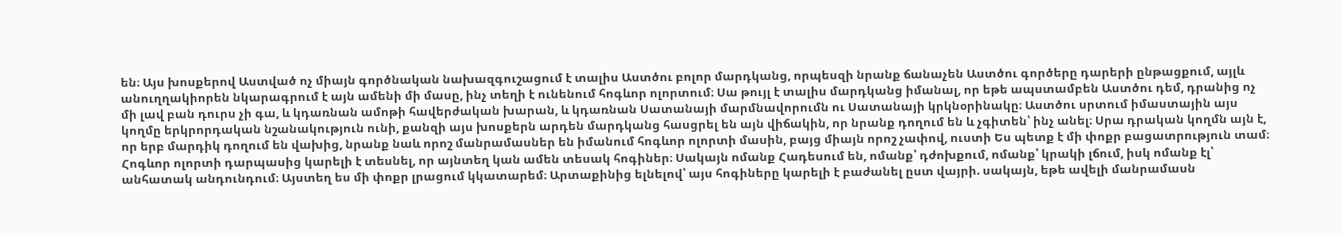են։ Այս խոսքերով Աստված ոչ միայն գործնական նախազգուշացում է տալիս Աստծու բոլոր մարդկանց, որպեսզի նրանք ճանաչեն Աստծու գործերը դարերի ընթացքում, այլև անուղղակիորեն նկարագրում է այն ամենի մի մասը, ինչ տեղի է ունենում հոգևոր ոլորտում։ Սա թույլ է տալիս մարդկանց իմանալ, որ եթե ապստամբեն Աստծու դեմ, դրանից ոչ մի լավ բան դուրս չի գա, և կդառնան ամոթի հավերժական խարան, և կդառնան Սատանայի մարմնավորումն ու Սատանայի կրկնօրինակը։ Աստծու սրտում իմաստային այս կողմը երկրորդական նշանակություն ունի, քանզի այս խոսքերն արդեն մարդկանց հասցրել են այն վիճակին, որ նրանք դողում են և չգիտեն՝ ինչ անել։ Սրա դրական կողմն այն է, որ երբ մարդիկ դողում են վախից, նրանք նաև որոշ մանրամասներ են իմանում հոգևոր ոլորտի մասին, բայց միայն որոշ չափով, ուստի Ես պետք է մի փոքր բացատրություն տամ։ Հոգևոր ոլորտի դարպասից կարելի է տեսնել, որ այնտեղ կան ամեն տեսակ հոգիներ։ Սակայն ոմանք Հադեսում են, ոմանք՝ դժոխքում, ոմանք՝ կրակի լճում, իսկ ոմանք էլ՝ անհատակ անդունդում։ Այստեղ ես մի փոքր լրացում կկատարեմ։ Արտաքինից ելնելով՝ այս հոգիները կարելի է բաժանել ըստ վայրի. սակայն, եթե ավելի մանրամասն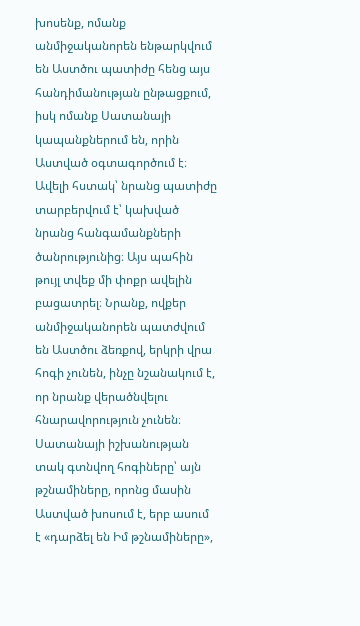խոսենք, ոմանք անմիջականորեն ենթարկվում են Աստծու պատիժը հենց այս հանդիմանության ընթացքում, իսկ ոմանք Սատանայի կապանքներում են, որին Աստված օգտագործում է։ Ավելի հստակ՝ նրանց պատիժը տարբերվում է՝ կախված նրանց հանգամանքների ծանրությունից։ Այս պահին թույլ տվեք մի փոքր ավելին բացատրել։ Նրանք, ովքեր անմիջականորեն պատժվում են Աստծու ձեռքով, երկրի վրա հոգի չունեն, ինչը նշանակում է, որ նրանք վերածնվելու հնարավորություն չունեն։ Սատանայի իշխանության տակ գտնվող հոգիները՝ այն թշնամիները, որոնց մասին Աստված խոսում է, երբ ասում է «դարձել են Իմ թշնամիները»,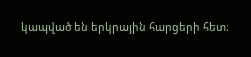կապված են երկրային հարցերի հետ։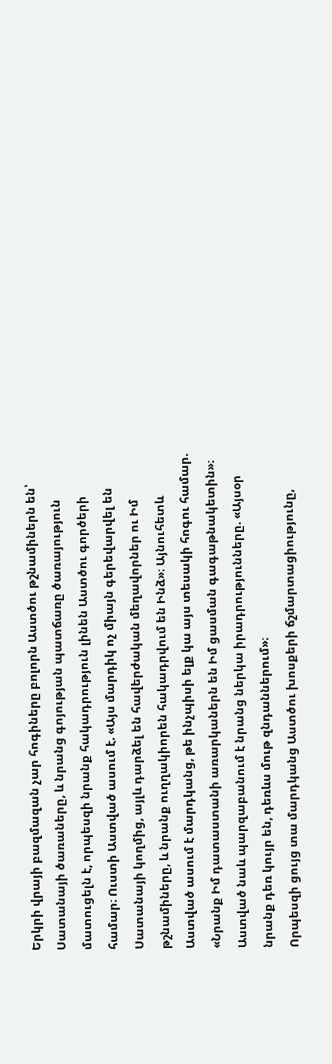Երկրի վրայի բազմազան չար հոգիները բոլորն Աստծու թշնամիներն են՝ Սատանայի ծառաները, և նրանց գոյության պատճառը ծառայություն մատուցելն է, որպեսզի նրանք հակադրություն լինեն Աստծու գործերի համար։ Ուստի Աստված ասում է. «Այս մարդիկ ոչ միայն գերեվարվել են Սատանայի կողմից, այլև դարձել են հավերժական մեղավորներ ու Իմ թշնամիները, և նրանք ուղղակիորեն հակադրվում են Ինձ»։ Այնուհետև Աստված ասում է մարդկանց, թե ինչպիսի ելք կա այս տեսակի հոգու համար. «Նրանք Իմ դատաստանի առարկաներն են Իմ ցասման գագաթնակետին»։ Աստված նաև պարզաբանում է նրանց ներկա իրադրությունները. «Այսօր նրանք դեռ կույր են, դեռևս մութ զնդաններում»։
Որպեսզի ցույց տա մարդկանց Աստծու խոսքերի ճշմարտացիությունը,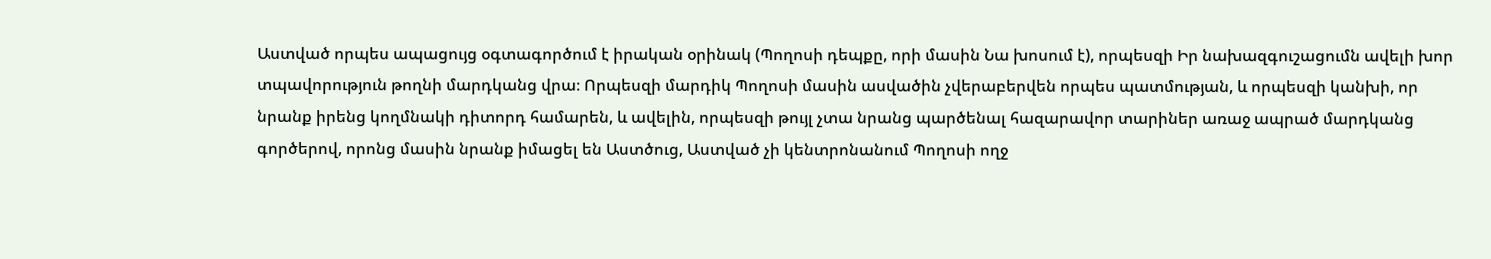Աստված որպես ապացույց օգտագործում է իրական օրինակ (Պողոսի դեպքը, որի մասին Նա խոսում է), որպեսզի Իր նախազգուշացումն ավելի խոր տպավորություն թողնի մարդկանց վրա։ Որպեսզի մարդիկ Պողոսի մասին ասվածին չվերաբերվեն որպես պատմության, և որպեսզի կանխի, որ նրանք իրենց կողմնակի դիտորդ համարեն, և ավելին, որպեսզի թույլ չտա նրանց պարծենալ հազարավոր տարիներ առաջ ապրած մարդկանց գործերով, որոնց մասին նրանք իմացել են Աստծուց, Աստված չի կենտրոնանում Պողոսի ողջ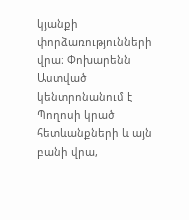կյանքի փորձառությունների վրա։ Փոխարենն Աստված կենտրոնանում է Պողոսի կրած հետևանքների և այն բանի վրա,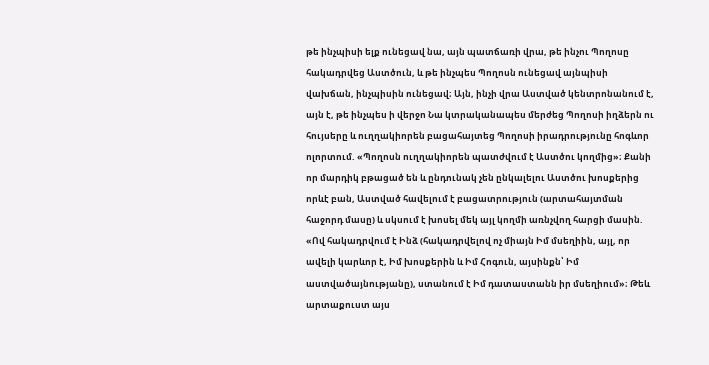թե ինչպիսի ելք ունեցավ նա, այն պատճառի վրա, թե ինչու Պողոսը հակադրվեց Աստծուն, և թե ինչպես Պողոսն ունեցավ այնպիսի վախճան, ինչպիսին ունեցավ։ Այն, ինչի վրա Աստված կենտրոնանում է, այն է, թե ինչպես ի վերջո Նա կտրականապես մերժեց Պողոսի իղձերն ու հույսերը և ուղղակիորեն բացահայտեց Պողոսի իրադրությունը հոգևոր ոլորտում. «Պողոսն ուղղակիորեն պատժվում է Աստծու կողմից»։ Քանի որ մարդիկ բթացած են և ընդունակ չեն ընկալելու Աստծու խոսքերից որևէ բան, Աստված հավելում է բացատրություն (արտահայտման հաջորդ մասը) և սկսում է խոսել մեկ այլ կողմի առնչվող հարցի մասին. «Ով հակադրվում է Ինձ (հակադրվելով ոչ միայն Իմ մսեղիին, այլ, որ ավելի կարևոր է, Իմ խոսքերին և Իմ Հոգուն, այսինքն՝ Իմ աստվածայնությանը), ստանում է Իմ դատաստանն իր մսեղիում»։ Թեև արտաքուստ այս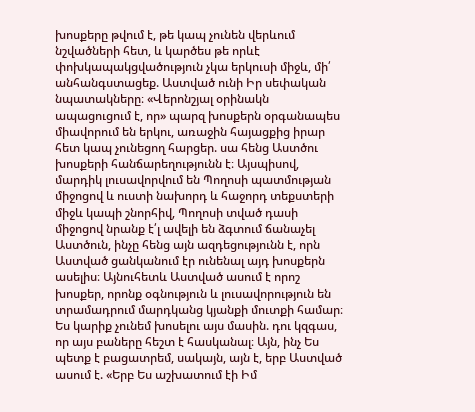խոսքերը թվում է, թե կապ չունեն վերևում նշվածների հետ, և կարծես թե որևէ փոխկապակցվածություն չկա երկուսի միջև, մի՛ անհանգստացեք. Աստված ունի Իր սեփական նպատակները։ «Վերոնշյալ օրինակն ապացուցում է, որ» պարզ խոսքերն օրգանապես միավորում են երկու, առաջին հայացքից իրար հետ կապ չունեցող հարցեր. սա հենց Աստծու խոսքերի հանճարեղությունն է։ Այսպիսով, մարդիկ լուսավորվում են Պողոսի պատմության միջոցով և ուստի նախորդ և հաջորդ տեքստերի միջև կապի շնորհիվ, Պողոսի տված դասի միջոցով նրանք է՛լ ավելի են ձգտում ճանաչել Աստծուն, ինչը հենց այն ազդեցությունն է, որն Աստված ցանկանում էր ունենալ այդ խոսքերն ասելիս։ Այնուհետև Աստված ասում է որոշ խոսքեր, որոնք օգնություն և լուսավորություն են տրամադրում մարդկանց կյանքի մուտքի համար։ Ես կարիք չունեմ խոսելու այս մասին. դու կզգաս, որ այս բաները հեշտ է հասկանալ։ Այն, ինչ Ես պետք է բացատրեմ, սակայն, այն է, երբ Աստված ասում է. «Երբ Ես աշխատում էի Իմ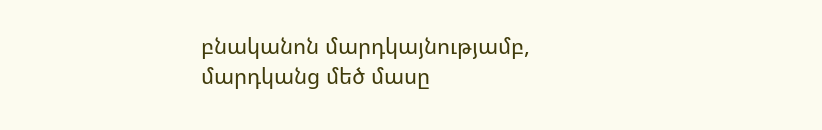բնականոն մարդկայնությամբ, մարդկանց մեծ մասը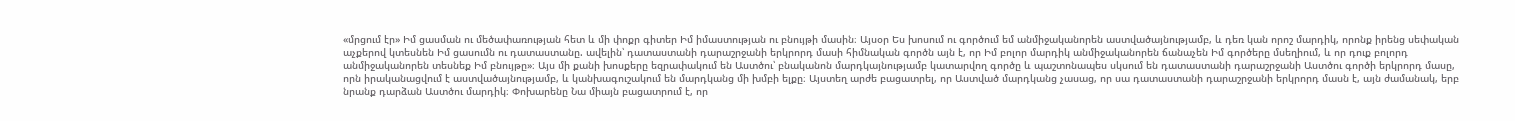«մրցում էր» Իմ ցասման ու մեծափառության հետ և մի փոքր գիտեր Իմ իմաստության ու բնույթի մասին։ Այսօր Ես խոսում ու գործում եմ անմիջականորեն աստվածայնությամբ, և դեռ կան որոշ մարդիկ, որոնք իրենց սեփական աչքերով կտեսնեն Իմ ցասումն ու դատաստանը. ավելին՝ դատաստանի դարաշրջանի երկրորդ մասի հիմնական գործն այն է, որ Իմ բոլոր մարդիկ անմիջականորեն ճանաչեն Իմ գործերը մսեղիում, և որ դուք բոլորդ անմիջականորեն տեսնեք Իմ բնույթը»։ Այս մի քանի խոսքերը եզրափակում են Աստծու՝ բնականոն մարդկայնությամբ կատարվող գործը և պաշտոնապես սկսում են դատաստանի դարաշրջանի Աստծու գործի երկրորդ մասը, որն իրականացվում է աստվածայնությամբ, և կանխագուշակում են մարդկանց մի խմբի ելքը։ Այստեղ արժե բացատրել, որ Աստված մարդկանց չասաց, որ սա դատաստանի դարաշրջանի երկրորդ մասն է, այն ժամանակ, երբ նրանք դարձան Աստծու մարդիկ։ Փոխարենը Նա միայն բացատրում է, որ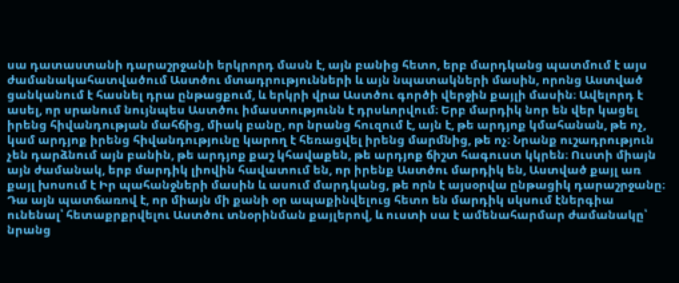սա դատաստանի դարաշրջանի երկրորդ մասն է, այն բանից հետո, երբ մարդկանց պատմում է այս ժամանակահատվածում Աստծու մտադրությունների և այն նպատակների մասին, որոնց Աստված ցանկանում է հասնել դրա ընթացքում, և երկրի վրա Աստծու գործի վերջին քայլի մասին։ Ավելորդ է ասել, որ սրանում նույնպես Աստծու իմաստությունն է դրսևորվում։ Երբ մարդիկ նոր են վեր կացել իրենց հիվանդության մահճից, միակ բանը, որ նրանց հուզում է, այն է, թե արդյոք կմահանան, թե ոչ, կամ արդյոք իրենց հիվանդությունը կարող է հեռացվել իրենց մարմնից, թե ոչ։ Նրանք ուշադրություն չեն դարձնում այն բանին, թե արդյոք քաշ կհավաքեն, թե արդյոք ճիշտ հագուստ կկրեն։ Ուստի միայն այն ժամանակ, երբ մարդիկ լիովին հավատում են, որ իրենք Աստծու մարդիկ են, Աստված քայլ առ քայլ խոսում է Իր պահանջների մասին և ասում մարդկանց, թե որն է այսօրվա ընթացիկ դարաշրջանը։ Դա այն պատճառով է, որ միայն մի քանի օր ապաքինվելուց հետո են մարդիկ սկսում էներգիա ունենալ՝ հետաքրքրվելու Աստծու տնօրինման քայլերով, և ուստի սա է ամենահարմար ժամանակը՝ նրանց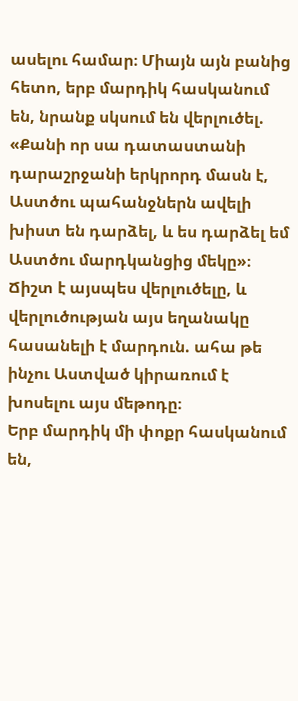ասելու համար։ Միայն այն բանից հետո, երբ մարդիկ հասկանում են, նրանք սկսում են վերլուծել. «Քանի որ սա դատաստանի դարաշրջանի երկրորդ մասն է, Աստծու պահանջներն ավելի խիստ են դարձել, և ես դարձել եմ Աստծու մարդկանցից մեկը»։ Ճիշտ է այսպես վերլուծելը, և վերլուծության այս եղանակը հասանելի է մարդուն. ահա թե ինչու Աստված կիրառում է խոսելու այս մեթոդը։
Երբ մարդիկ մի փոքր հասկանում են,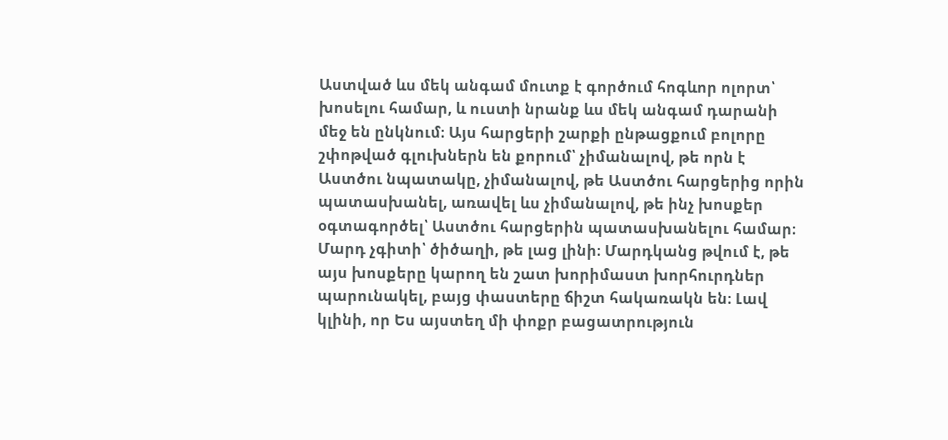Աստված ևս մեկ անգամ մուտք է գործում հոգևոր ոլորտ՝ խոսելու համար, և ուստի նրանք ևս մեկ անգամ դարանի մեջ են ընկնում։ Այս հարցերի շարքի ընթացքում բոլորը շփոթված գլուխներն են քորում՝ չիմանալով, թե որն է Աստծու նպատակը, չիմանալով, թե Աստծու հարցերից որին պատասխանել, առավել ևս չիմանալով, թե ինչ խոսքեր օգտագործել՝ Աստծու հարցերին պատասխանելու համար։ Մարդ չգիտի՝ ծիծաղի, թե լաց լինի։ Մարդկանց թվում է, թե այս խոսքերը կարող են շատ խորիմաստ խորհուրդներ պարունակել, բայց փաստերը ճիշտ հակառակն են։ Լավ կլինի, որ Ես այստեղ մի փոքր բացատրություն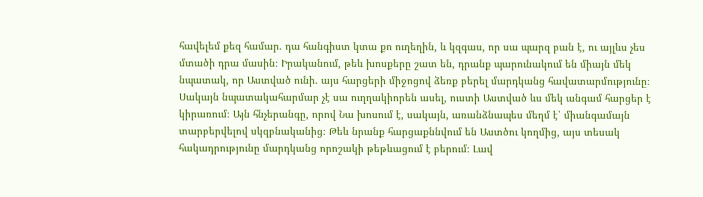հավելեմ քեզ համար. դա հանգիստ կտա քո ուղեղին, և կզգաս, որ սա պարզ բան է, ու այլևս չես մտածի դրա մասին։ Իրականում, թեև խոսքերը շատ են, դրանք պարունակում են միայն մեկ նպատակ, որ Աստված ունի. այս հարցերի միջոցով ձեռք բերել մարդկանց հավատարմությունը։ Սակայն նպատակահարմար չէ սա ուղղակիորեն ասել, ուստի Աստված ևս մեկ անգամ հարցեր է կիրառում։ Այն հնչերանգը, որով Նա խոսում է, սակայն, առանձնապես մեղմ է՝ միանգամայն տարբերվելով սկզբնականից։ Թեև նրանք հարցաքննվում են Աստծու կողմից, այս տեսակ հակադրությունը մարդկանց որոշակի թեթևացում է բերում։ Լավ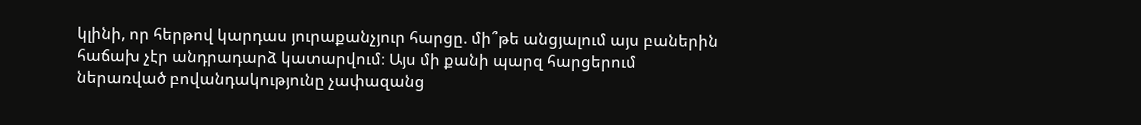կլինի, որ հերթով կարդաս յուրաքանչյուր հարցը. մի՞թե անցյալում այս բաներին հաճախ չէր անդրադարձ կատարվում։ Այս մի քանի պարզ հարցերում ներառված բովանդակությունը չափազանց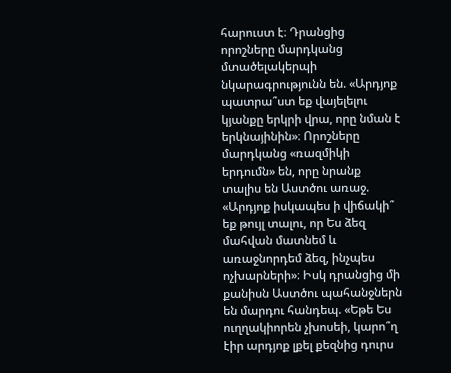հարուստ է։ Դրանցից որոշները մարդկանց մտածելակերպի նկարագրությունն են. «Արդյոք պատրա՞ստ եք վայելելու կյանքը երկրի վրա, որը նման է երկնայինին»։ Որոշները մարդկանց «ռազմիկի երդումն» են, որը նրանք տալիս են Աստծու առաջ. «Արդյոք իսկապես ի վիճակի՞ եք թույլ տալու, որ Ես ձեզ մահվան մատնեմ և առաջնորդեմ ձեզ, ինչպես ոչխարների»։ Իսկ դրանցից մի քանիսն Աստծու պահանջներն են մարդու հանդեպ. «Եթե Ես ուղղակիորեն չխոսեի, կարո՞ղ էիր արդյոք լքել քեզնից դուրս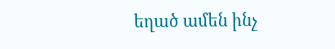եղած ամեն ինչ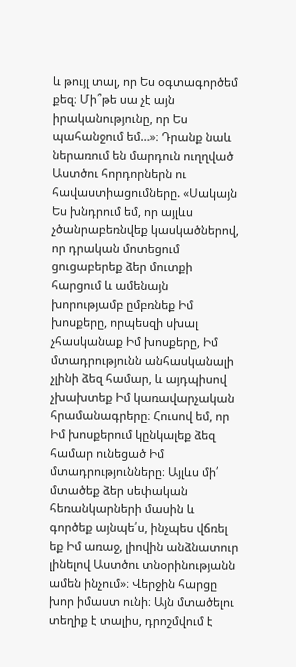և թույլ տալ, որ Ես օգտագործեմ քեզ։ Մի՞թե սա չէ այն իրականությունը, որ Ես պահանջում եմ…»։ Դրանք նաև ներառում են մարդուն ուղղված Աստծու հորդորներն ու հավաստիացումները. «Սակայն Ես խնդրում եմ, որ այլևս չծանրաբեռնվեք կասկածներով, որ դրական մոտեցում ցուցաբերեք ձեր մուտքի հարցում և ամենայն խորությամբ ըմբռնեք Իմ խոսքերը, որպեսզի սխալ չհասկանաք Իմ խոսքերը, Իմ մտադրությունն անհասկանալի չլինի ձեզ համար, և այդպիսով չխախտեք Իմ կառավարչական հրամանագրերը։ Հուսով եմ, որ Իմ խոսքերում կընկալեք ձեզ համար ունեցած Իմ մտադրությունները։ Այլևս մի՛ մտածեք ձեր սեփական հեռանկարների մասին և գործեք այնպե՛ս, ինչպես վճռել եք Իմ առաջ, լիովին անձնատուր լինելով Աստծու տնօրինությանն ամեն ինչում»։ Վերջին հարցը խոր իմաստ ունի։ Այն մտածելու տեղիք է տալիս, դրոշմվում է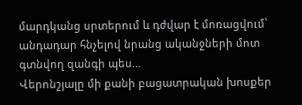մարդկանց սրտերում և դժվար է մոռացվում՝ անդադար հնչելով նրանց ականջների մոտ գտնվող զանգի պես…
Վերոնշյալը մի քանի բացատրական խոսքեր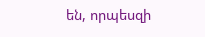են, որպեսզի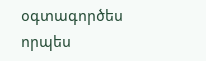օգտագործես որպես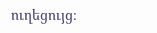ուղեցույց։